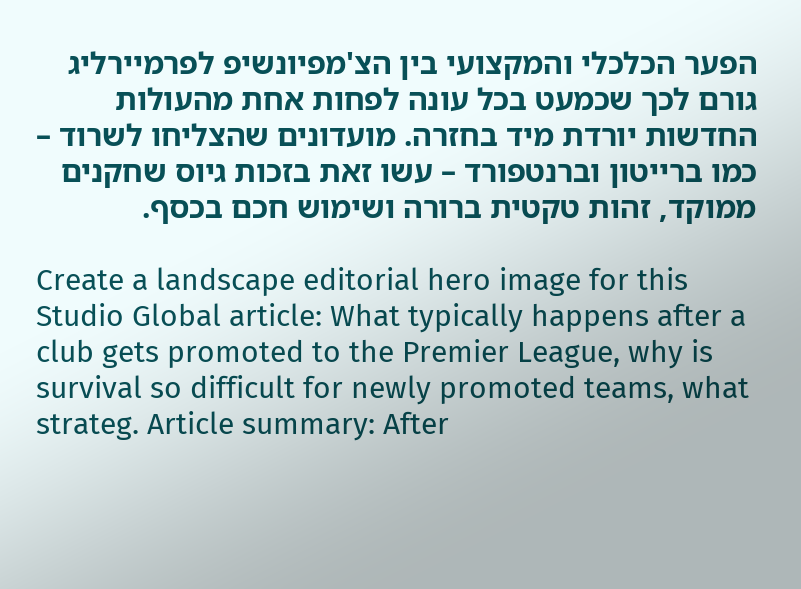הפער הכלכלי והמקצועי בין הצ'מפיונשיפ לפרמיירליג גורם לכך שכמעט בכל עונה לפחות אחת מהעולות החדשות יורדת מיד בחזרה. מועדונים שהצליחו לשרוד – כמו ברייטון וברנטפורד – עשו זאת בזכות גיוס שחקנים ממוקד, זהות טקטית ברורה ושימוש חכם בכסף.

Create a landscape editorial hero image for this Studio Global article: What typically happens after a club gets promoted to the Premier League, why is survival so difficult for newly promoted teams, what strateg. Article summary: After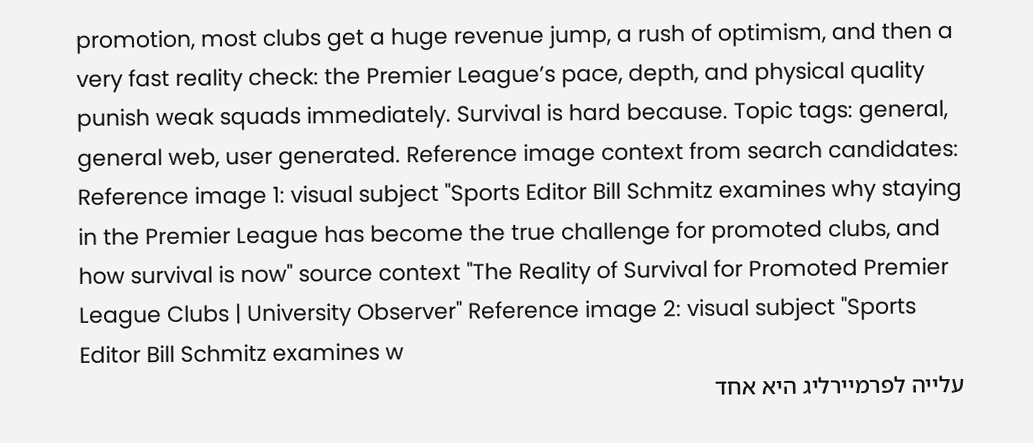promotion, most clubs get a huge revenue jump, a rush of optimism, and then a very fast reality check: the Premier League’s pace, depth, and physical quality punish weak squads immediately. Survival is hard because. Topic tags: general, general web, user generated. Reference image context from search candidates: Reference image 1: visual subject "Sports Editor Bill Schmitz examines why staying in the Premier League has become the true challenge for promoted clubs, and how survival is now" source context "The Reality of Survival for Promoted Premier League Clubs | University Observer" Reference image 2: visual subject "Sports Editor Bill Schmitz examines w
עלייה לפרמיירליג היא אחד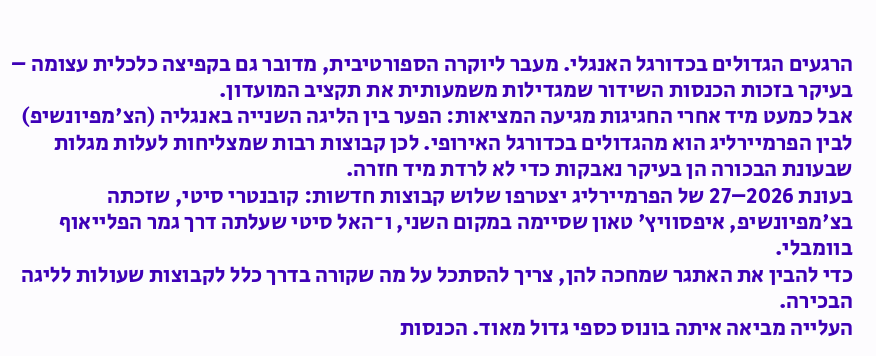הרגעים הגדולים בכדורגל האנגלי. מעבר ליוקרה הספורטיבית, מדובר גם בקפיצה כלכלית עצומה – בעיקר בזכות הכנסות השידור שמגדילות משמעותית את תקציב המועדון.
אבל כמעט מיד אחרי החגיגות מגיעה המציאות: הפער בין הליגה השנייה באנגליה (הצ'מפיונשיפ) לבין הפרמיירליג הוא מהגדולים בכדורגל האירופי. לכן קבוצות רבות שמצליחות לעלות מגלות שבעונת הבכורה הן בעיקר נאבקות כדי לא לרדת מיד חזרה.
בעונת 2026–27 של הפרמיירליג יצטרפו שלוש קבוצות חדשות: קובנטרי סיטי, שזכתה בצ'מפיונשיפ, איפסוויץ' טאון שסיימה במקום השני, ו־האל סיטי שעלתה דרך גמר הפלייאוף בוומבלי.
כדי להבין את האתגר שמחכה להן, צריך להסתכל על מה שקורה בדרך כלל לקבוצות שעולות לליגה הבכירה.
העלייה מביאה איתה בונוס כספי גדול מאוד. הכנסות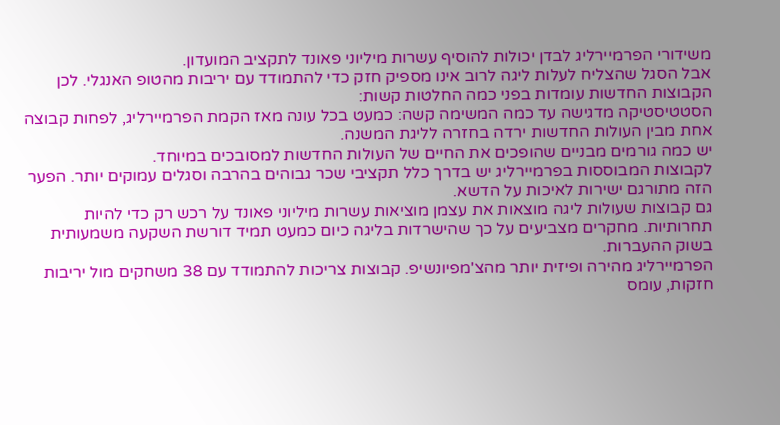משידורי הפרמיירליג לבדן יכולות להוסיף עשרות מיליוני פאונד לתקציב המועדון.
אבל הסגל שהצליח לעלות ליגה לרוב אינו מספיק חזק כדי להתמודד עם יריבות מהטופ האנגלי. לכן הקבוצות החדשות עומדות בפני כמה החלטות קשות:
הסטטיסטיקה מדגישה עד כמה המשימה קשה: כמעט בכל עונה מאז הקמת הפרמיירליג, לפחות קבוצה אחת מבין העולות החדשות ירדה בחזרה לליגת המשנה.
יש כמה גורמים מבניים שהופכים את החיים של העולות החדשות למסובכים במיוחד.
לקבוצות המבוססות בפרמיירליג יש בדרך כלל תקציבי שכר גבוהים בהרבה וסגלים עמוקים יותר. הפער הזה מתורגם ישירות לאיכות על הדשא.
גם קבוצות שעולות ליגה מוצאות את עצמן מוציאות עשרות מיליוני פאונד על רכש רק כדי להיות תחרותיות. מחקרים מצביעים על כך שהישרדות בליגה כיום כמעט תמיד דורשת השקעה משמעותית בשוק ההעברות.
הפרמיירליג מהירה ופיזית יותר מהצ'מפיונשיפ. קבוצות צריכות להתמודד עם 38 משחקים מול יריבות חזקות, עומס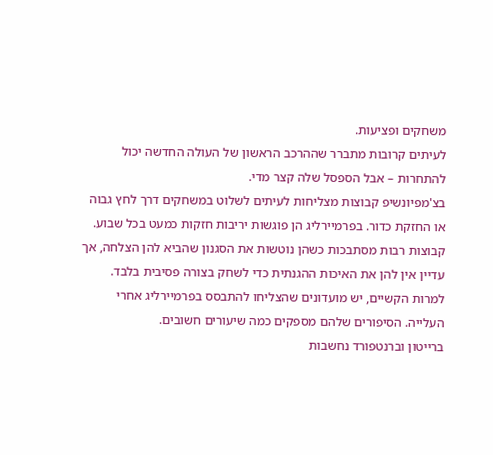משחקים ופציעות.
לעיתים קרובות מתברר שההרכב הראשון של העולה החדשה יכול להתחרות – אבל הספסל שלה קצר מדי.
בצ'מפיונשיפ קבוצות מצליחות לעיתים לשלוט במשחקים דרך לחץ גבוה או החזקת כדור. בפרמיירליג הן פוגשות יריבות חזקות כמעט בכל שבוע.
קבוצות רבות מסתבכות כשהן נוטשות את הסגנון שהביא להן הצלחה, אך עדיין אין להן את האיכות ההגנתית כדי לשחק בצורה פסיבית בלבד.
למרות הקשיים, יש מועדונים שהצליחו להתבסס בפרמיירליג אחרי העלייה. הסיפורים שלהם מספקים כמה שיעורים חשובים.
ברייטון וברנטפורד נחשבות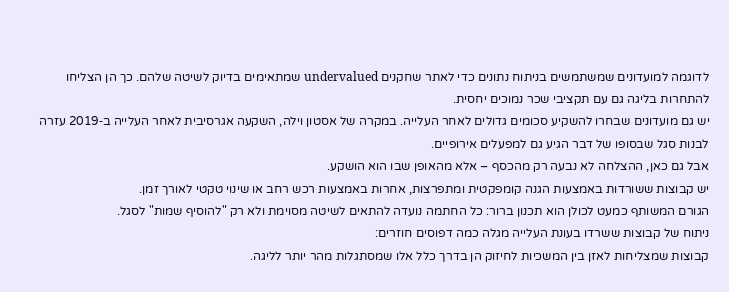לדוגמה למועדונים שמשתמשים בניתוח נתונים כדי לאתר שחקנים undervalued שמתאימים בדיוק לשיטה שלהם. כך הן הצליחו להתחרות בליגה גם עם תקציבי שכר נמוכים יחסית.
יש גם מועדונים שבחרו להשקיע סכומים גדולים לאחר העלייה. במקרה של אסטון וילה, השקעה אגרסיבית לאחר העלייה ב‑2019 עזרה לבנות סגל שבסופו של דבר הגיע גם למפעלים אירופיים.
אבל גם כאן, ההצלחה לא נבעה רק מהכסף – אלא מהאופן שבו הוא הושקע.
יש קבוצות ששורדות באמצעות הגנה קומפקטית ומתפרצות, אחרות באמצעות רכש רחב או שינוי טקטי לאורך זמן.
הגורם המשותף כמעט לכולן הוא תכנון ברור: כל החתמה נועדה להתאים לשיטה מסוימת ולא רק "להוסיף שמות" לסגל.
ניתוח של קבוצות ששרדו בעונת העלייה מגלה כמה דפוסים חוזרים:
קבוצות שמצליחות לאזן בין המשכיות לחיזוק הן בדרך כלל אלו שמסתגלות מהר יותר לליגה.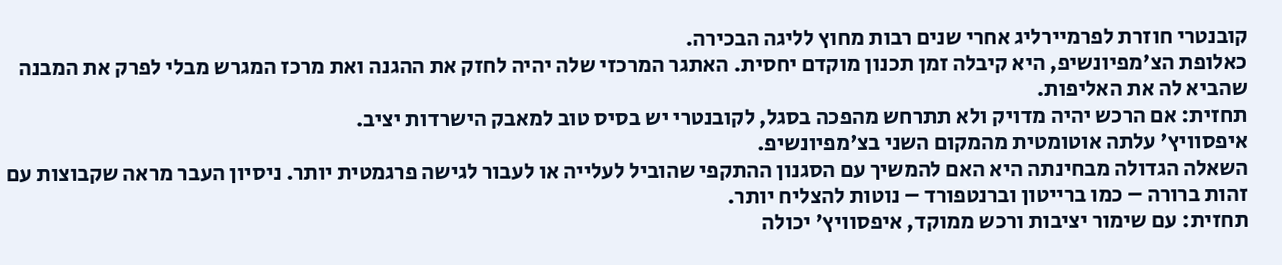קובנטרי חוזרת לפרמיירליג אחרי שנים רבות מחוץ לליגה הבכירה.
כאלופת הצ'מפיונשיפ, היא קיבלה זמן תכנון מוקדם יחסית. האתגר המרכזי שלה יהיה לחזק את ההגנה ואת מרכז המגרש מבלי לפרק את המבנה שהביא לה את האליפות.
תחזית: אם הרכש יהיה מדויק ולא תתרחש מהפכה בסגל, לקובנטרי יש בסיס טוב למאבק הישרדות יציב.
איפסוויץ' עלתה אוטומטית מהמקום השני בצ'מפיונשיפ.
השאלה הגדולה מבחינתה היא האם להמשיך עם הסגנון ההתקפי שהוביל לעלייה או לעבור לגישה פרגמטית יותר. ניסיון העבר מראה שקבוצות עם זהות ברורה – כמו ברייטון וברנטפורד – נוטות להצליח יותר.
תחזית: עם שימור יציבות ורכש ממוקד, איפסוויץ' יכולה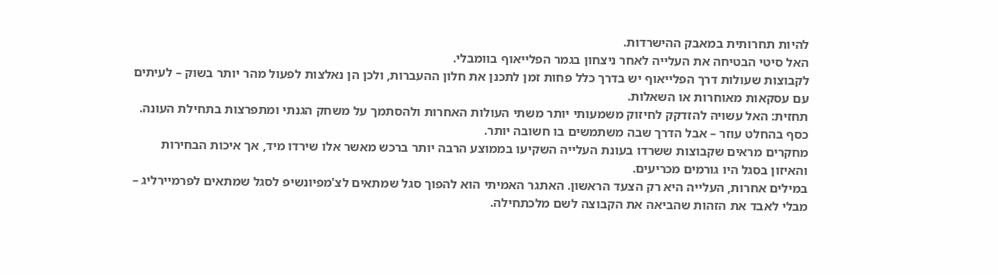להיות תחרותית במאבק ההישרדות.
האל סיטי הבטיחה את העלייה לאחר ניצחון בגמר הפלייאוף בוומבלי.
לקבוצות שעולות דרך הפלייאוף יש בדרך כלל פחות זמן לתכנן את חלון ההעברות, ולכן הן נאלצות לפעול מהר יותר בשוק – לעיתים עם עסקאות מאוחרות או השאלות.
תחזית: האל עשויה להזדקק לחיזוק משמעותי יותר משתי העולות האחרות ולהסתמך על משחק הגנתי ומתפרצות בתחילת העונה.
כסף בהחלט עוזר – אבל הדרך שבה משתמשים בו חשובה יותר.
מחקרים מראים שקבוצות ששרדו בעונת העלייה השקיעו בממוצע הרבה יותר ברכש מאשר אלו שירדו מיד, אך איכות הבחירות והאיזון בסגל היו גורמים מכריעים.
במילים אחרות, העלייה היא רק הצעד הראשון. האתגר האמיתי הוא להפוך סגל שמתאים לצ'מפיונשיפ לסגל שמתאים לפרמיירליג – מבלי לאבד את הזהות שהביאה את הקבוצה לשם מלכתחילה.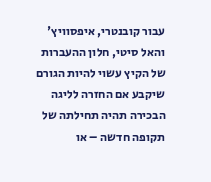עבור קובנטרי, איפסוויץ' והאל סיטי, חלון ההעברות של הקיץ עשוי להיות הגורם שיקבע אם החזרה לליגה הבכירה תהיה תחילתה של תקופה חדשה – או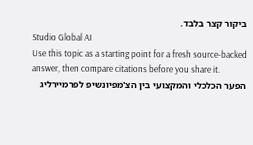ביקור קצר בלבד.
Studio Global AI
Use this topic as a starting point for a fresh source-backed answer, then compare citations before you share it.
הפער הכלכלי והמקצועי בין הצ'מפיונשיפ לפרמיירליג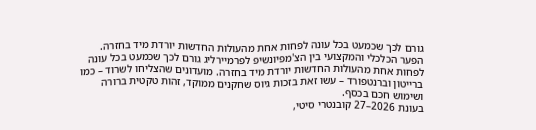גורם לכך שכמעט בכל עונה לפחות אחת מהעולות החדשות יורדת מיד בחזרה.
הפער הכלכלי והמקצועי בין הצ'מפיונשיפ לפרמיירליג גורם לכך שכמעט בכל עונה לפחות אחת מהעולות החדשות יורדת מיד בחזרה. מועדונים שהצליחו לשרוד – כמו ברייטון וברנטפורד – עשו זאת בזכות גיוס שחקנים ממוקד, זהות טקטית ברורה ושימוש חכם בכסף.
בעונת 2026–27 קובנטרי סיטי,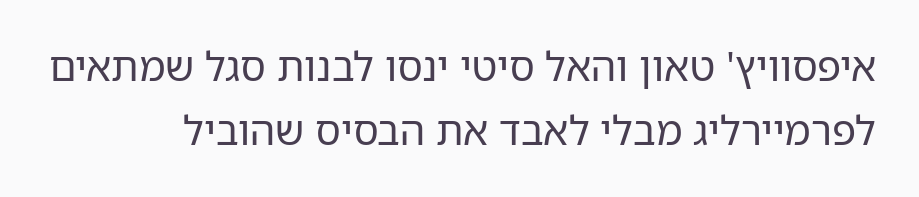איפסוויץ' טאון והאל סיטי ינסו לבנות סגל שמתאים לפרמיירליג מבלי לאבד את הבסיס שהוביל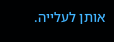אותן לעלייה.